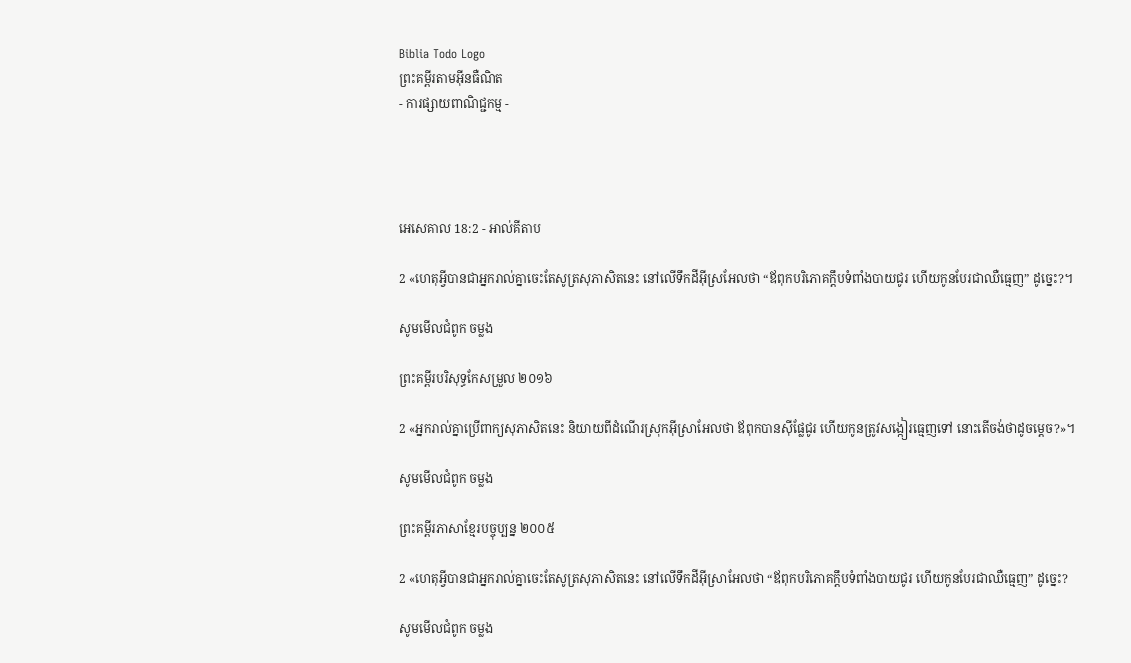Biblia Todo Logo
ព្រះគម្ពីរតាមអ៊ីនធឺណិត
- ការផ្សាយពាណិជ្ជកម្ម -




អេ‌សេ‌គាល 18:2 - អាល់គីតាប

2 «ហេតុអ្វីបានជាអ្នករាល់គ្នាចេះតែសូត្រសុភាសិតនេះ នៅលើទឹកដីអ៊ីស្រ‌អែលថា “ឪពុកបរិភោគក្តឹបទំពាំង‌បាយជូរ ហើយកូនបែរជាឈឺធ្មេញ” ដូច្នេះ?។

សូមមើលជំពូក ចម្លង

ព្រះគម្ពីរបរិសុទ្ធកែសម្រួល ២០១៦

2 «អ្នករាល់គ្នាប្រើពាក្យសុភា‌សិតនេះ និយាយពីដំណើរស្រុកអ៊ីស្រា‌អែលថា ឪពុកបានស៊ីផ្លែជូរ ហើយកូនត្រូវសង្កៀរធ្មេញទៅ នោះតើចង់ថាដូចម្តេច?»។

សូមមើលជំពូក ចម្លង

ព្រះគម្ពីរភាសាខ្មែរបច្ចុប្បន្ន ២០០៥

2 «ហេតុអ្វីបានជាអ្នករាល់គ្នាចេះតែសូត្រសុភាសិតនេះ នៅលើទឹកដីអ៊ីស្រា‌អែលថា “ឪពុកបរិភោគក្តឹបទំពាំង‌បាយជូរ ហើយកូនបែរជាឈឺធ្មេញ” ដូច្នេះ?

សូមមើលជំពូក ចម្លង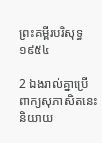ព្រះគម្ពីរបរិសុទ្ធ ១៩៥៤

2 ឯងរាល់គ្នាប្រើពាក្យសុភាសិតនេះ និយាយ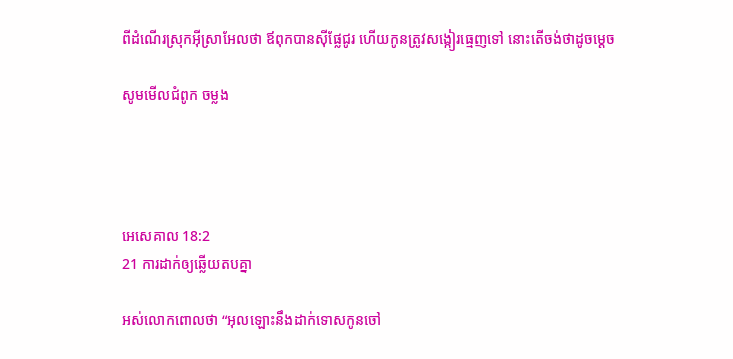ពីដំណើរស្រុកអ៊ីស្រាអែលថា ឪពុកបានស៊ីផ្លែជូរ ហើយកូនត្រូវសង្កៀរធ្មេញទៅ នោះតើចង់ថាដូចម្តេច

សូមមើលជំពូក ចម្លង




អេ‌សេ‌គាល 18:2
21 ការដាក់ឲ្យឆ្លើយតបគ្នា

អស់លោកពោលថា “អុលឡោះនឹងដាក់ទោសកូនចៅ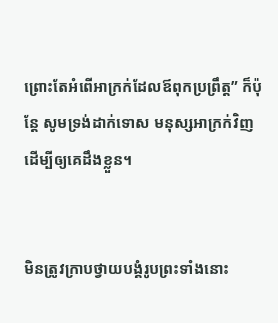ព្រោះតែអំពើអាក្រក់ដែលឪពុកប្រព្រឹត្ត” ក៏ប៉ុន្តែ សូមទ្រង់ដាក់ទោស មនុស្សអាក្រក់វិញ ដើម្បីឲ្យគេដឹងខ្លួន។


មិនត្រូវក្រាបថ្វាយ‌បង្គំរូបព្រះទាំងនោះ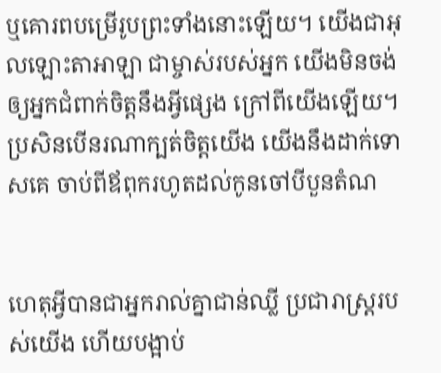ឬគោរពបម្រើរូបព្រះទាំងនោះឡើយ។ យើងជាអុលឡោះ‌តាអាឡា ជាម្ចាស់របស់អ្នក យើងមិនចង់ឲ្យអ្នកជំពាក់ចិត្តនឹងអ្វីផ្សេង ក្រៅពីយើងឡើយ។ ប្រសិនបើនរណាក្បត់ចិត្តយើង យើងនឹងដាក់ទោសគេ ចាប់ពីឪពុករហូតដល់កូនចៅបីបួនតំណ


ហេតុអ្វីបានជាអ្នករាល់គ្នាជាន់ឈ្លី ប្រជា‌រាស្ត្ររបស់យើង ហើយបង្អាប់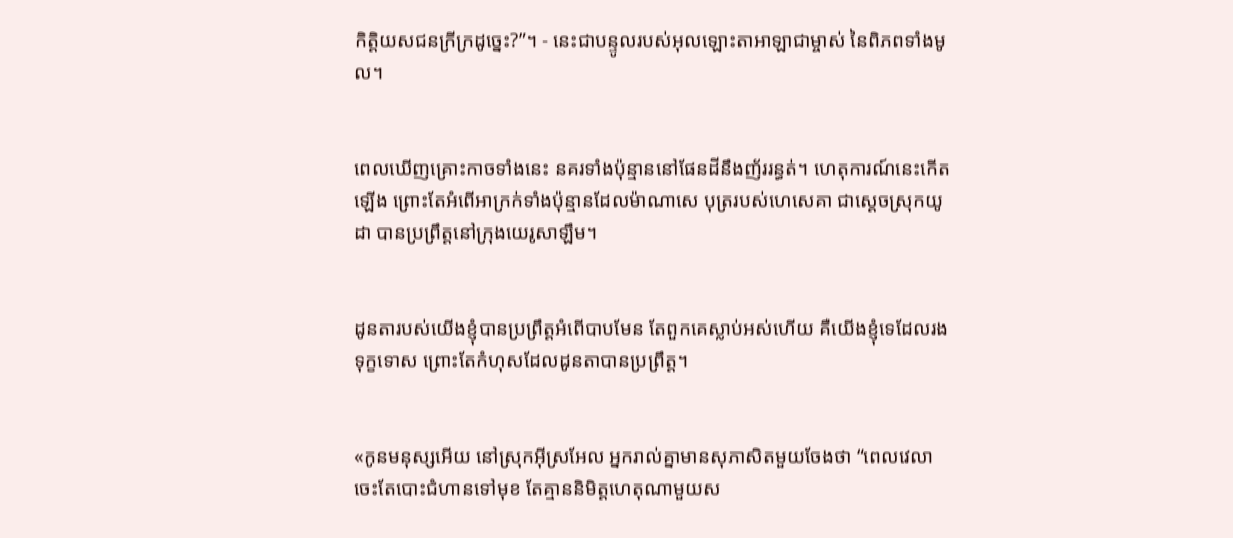កិត្តិយសជនក្រីក្រដូច្នេះ?”។ - នេះជាបន្ទូលរបស់អុលឡោះ‌តាអាឡាជាម្ចាស់ នៃពិភពទាំងមូល។


ពេលឃើញគ្រោះកាចទាំងនេះ នគរទាំងប៉ុន្មាននៅផែនដីនឹងញ័ររន្ធត់។ ហេតុ‌ការណ៍នេះកើតឡើង ព្រោះតែអំពើអាក្រក់ទាំងប៉ុន្មានដែលម៉ាណា‌សេ បុត្ររបស់ហេសេ‌គា ជាស្ដេចស្រុកយូដា បានប្រព្រឹត្តនៅក្រុងយេរូ‌សាឡឹម។


ដូនតារបស់យើងខ្ញុំបានប្រព្រឹត្តអំពើបាបមែន តែពួកគេស្លាប់អស់ហើយ គឺយើងខ្ញុំទេដែលរងទុក្ខទោស ព្រោះតែកំហុសដែលដូនតាបានប្រព្រឹត្ត។


«កូនមនុស្សអើយ នៅស្រុកអ៊ីស្រ‌អែល អ្នករាល់គ្នាមានសុភាសិតមួយចែងថា “ពេលវេលាចេះតែបោះជំហានទៅមុខ តែគ្មាននិមិត្ត‌ហេតុណាមួយស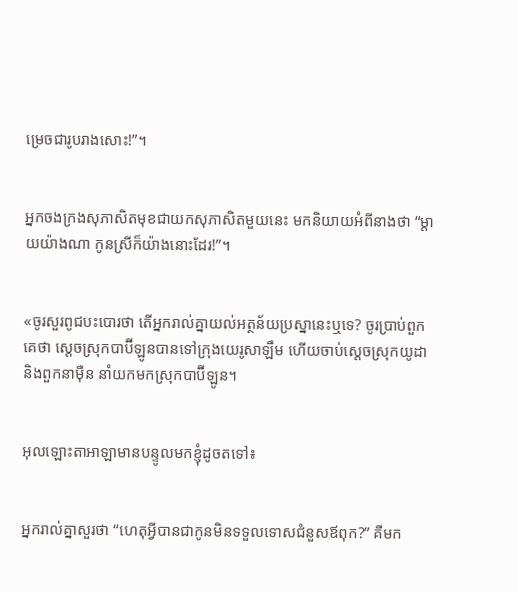ម្រេចជារូបរាងសោះ!”។


អ្នកចងក្រងសុភាសិតមុខជាយកសុភាសិតមួយនេះ មកនិយាយអំពីនាងថា “ម្ដាយយ៉ាងណា កូនស្រីក៏យ៉ាងនោះដែរ!”។


«ចូរសួរពូជបះ‌បោរថា តើអ្នករាល់គ្នាយល់អត្ថ‌ន័យប្រស្នានេះឬទេ? ចូរប្រាប់ពួកគេថា ស្ដេចស្រុកបាប៊ី‌ឡូនបានទៅក្រុងយេរូ‌សាឡឹម ហើយចាប់ស្ដេចស្រុកយូដា និងពួកនាម៉ឺន នាំយកមកស្រុកបាប៊ី‌ឡូន។


អុលឡោះ‌តាអាឡាមានបន្ទូលមកខ្ញុំដូចតទៅ៖


អ្នករាល់គ្នាសួរថា “ហេតុអ្វីបានជាកូនមិនទទួលទោសជំនួសឪពុក?” គឺមក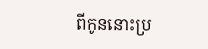ពីកូននោះប្រ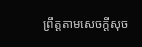ព្រឹត្តតាមសេចក្ដីសុច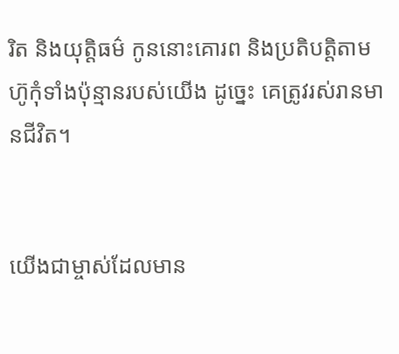រិត និងយុត្តិធម៌ កូននោះគោរព និងប្រតិបត្តិតាមហ៊ូកុំទាំងប៉ុន្មានរបស់យើង ដូច្នេះ គេត្រូវរស់រានមានជីវិត។


យើងជាម្ចាស់ដែលមាន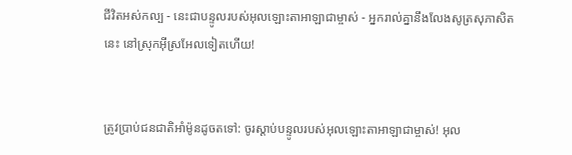ជីវិតអស់‌កល្ប - នេះជាបន្ទូលរបស់អុលឡោះ‌តាអាឡាជាម្ចាស់ - អ្នករាល់គ្នានឹងលែងសូត្រសុភាសិតនេះ នៅស្រុកអ៊ីស្រ‌អែលទៀតហើយ!


ត្រូវប្រាប់ជន‌ជាតិអាំម៉ូនដូចតទៅ: ចូរស្ដាប់បន្ទូលរបស់អុលឡោះ‌តាអាឡាជាម្ចាស់! អុល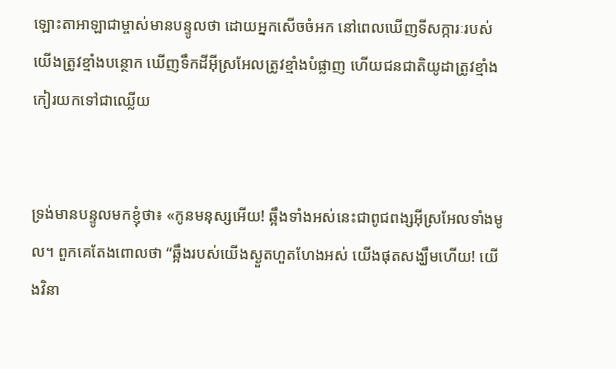ឡោះ‌តាអាឡាជាម្ចាស់មានបន្ទូលថា ដោយអ្នកសើចចំអក នៅពេលឃើញទី‌សក្ការៈរបស់យើងត្រូវខ្មាំងបន្ថោក ឃើញទឹកដីអ៊ីស្រ‌អែលត្រូវខ្មាំងបំផ្លាញ ហើយជន‌ជាតិយូដាត្រូវខ្មាំងកៀរយកទៅជាឈ្លើយ


ទ្រង់មានបន្ទូលមកខ្ញុំថា៖ «កូនមនុស្សអើយ! ឆ្អឹងទាំងអស់នេះជាពូជ‌ពង្សអ៊ីស្រ‌អែលទាំងមូល។ ពួកគេតែងពោលថា “ឆ្អឹងរបស់យើងស្ងួតហួត‌ហែងអស់ យើងផុតសង្ឃឹមហើយ! យើងវិនា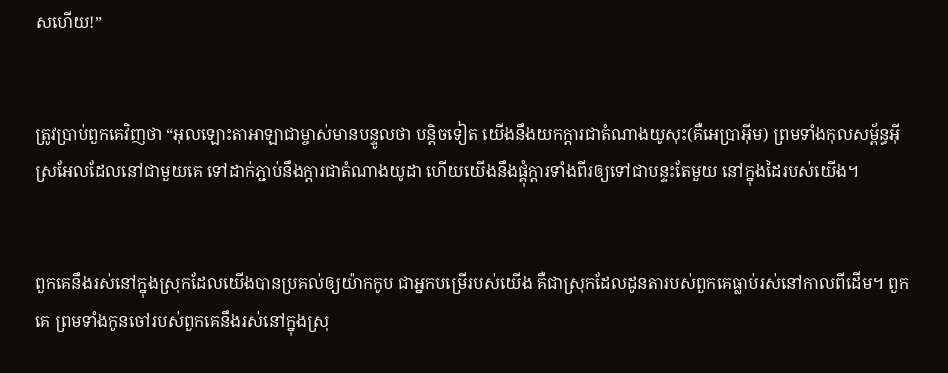សហើយ!”


ត្រូវប្រាប់ពួកគេវិញថា “អុលឡោះ‌តាអាឡាជាម្ចាស់មានបន្ទូលថា បន្តិចទៀត យើងនឹងយកក្ដារជាតំណាងយូសុះ(គឺអេប្រា‌អ៊ីម) ព្រមទាំងកុល‌សម្ព័ន្ធអ៊ីស្រ‌អែលដែលនៅជាមួយគេ ទៅដាក់ភ្ជាប់នឹងក្ដារជាតំណាងយូដា ហើយយើងនឹងផ្គុំក្ដារទាំងពីរឲ្យទៅជាបន្ទះតែមួយ នៅក្នុងដៃរបស់យើង។


ពួកគេនឹងរស់នៅក្នុងស្រុកដែលយើងបានប្រគល់ឲ្យយ៉ាកកូប ជាអ្នកបម្រើរបស់យើង គឺជាស្រុកដែលដូនតារបស់ពួកគេធ្លាប់រស់នៅកាលពីដើម។ ពួកគេ ព្រមទាំងកូនចៅរបស់ពួកគេនឹងរស់នៅក្នុងស្រុ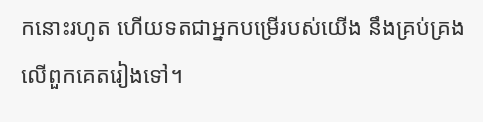កនោះរហូត ហើយទតជាអ្នកបម្រើរបស់យើង នឹងគ្រប់‌គ្រងលើពួកគេតរៀងទៅ។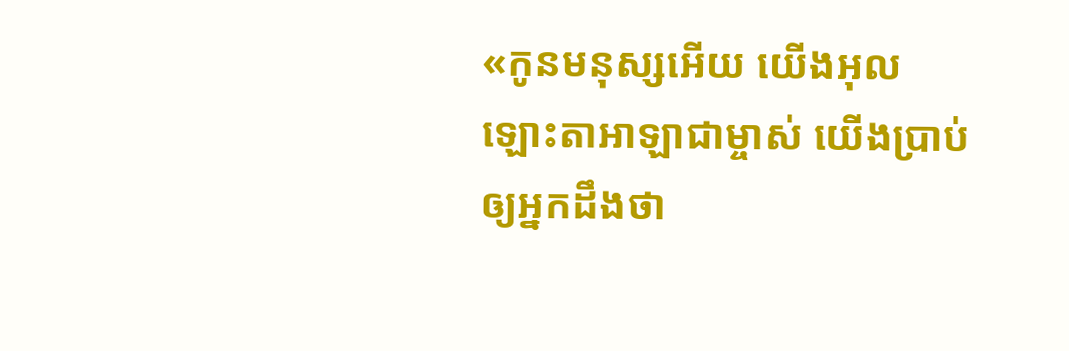«កូនមនុស្សអើយ យើងអុលឡោះ‌តាអាឡាជាម្ចាស់ យើងប្រាប់ឲ្យអ្នកដឹងថា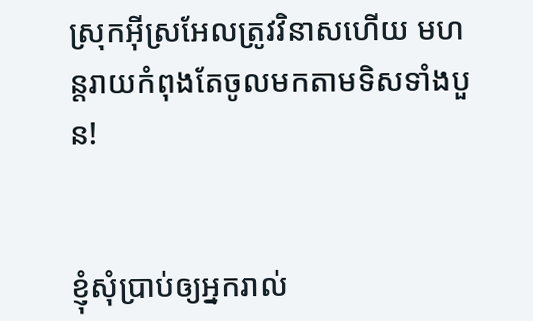ស្រុកអ៊ីស្រ‌អែលត្រូវវិនាសហើយ មហន្ត‌រាយកំពុងតែចូលមកតាមទិសទាំងបួន!


ខ្ញុំសុំប្រាប់ឲ្យអ្នករាល់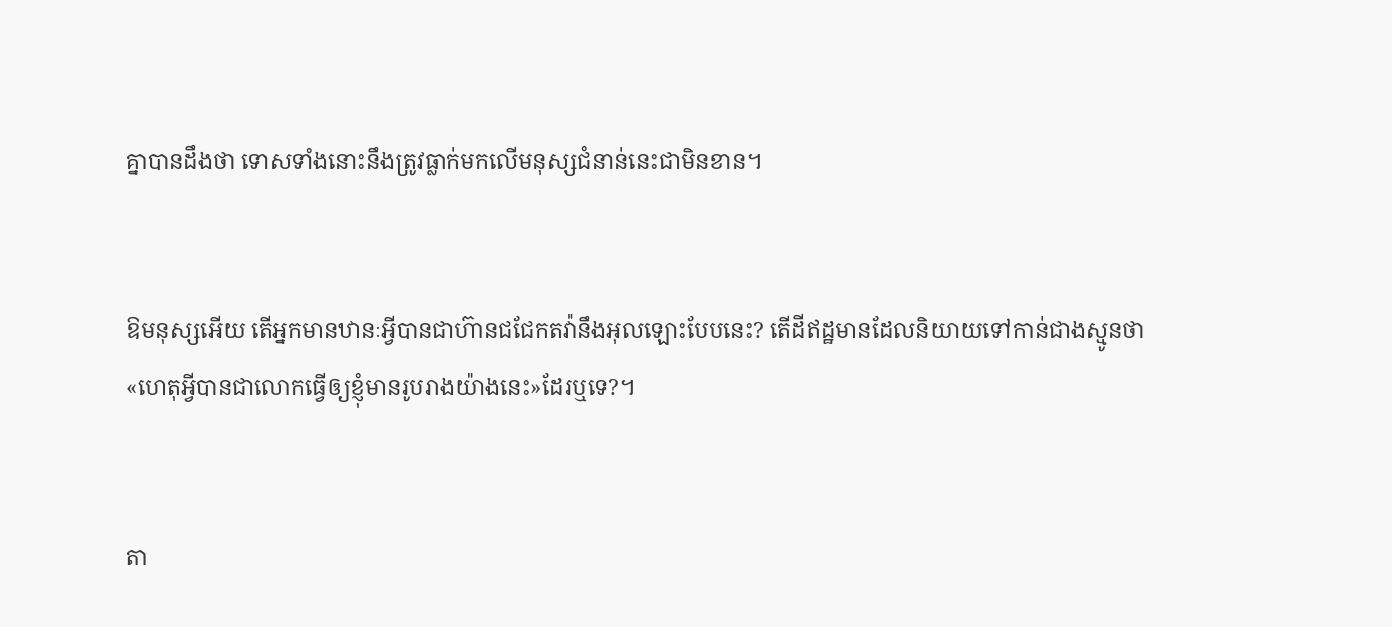គ្នាបានដឹងថា ទោសទាំងនោះនឹងត្រូវធ្លាក់មកលើមនុស្សជំនាន់នេះជាមិនខាន។


ឱមនុស្សអើយ តើអ្នកមានឋានៈអ្វីបានជាហ៊ានជជែកតវ៉ានឹងអុលឡោះបែបនេះ? តើដីឥដ្ឋមានដែលនិយាយទៅកាន់ជាងស្មូនថា «ហេតុអ្វីបានជាលោកធ្វើឲ្យខ្ញុំមានរូបរាងយ៉ាងនេះ»ដែរឬទេ?។


តា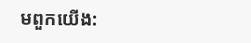មពួកយើង: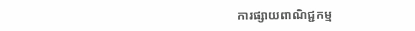ការផ្សាយពាណិជ្ជកម្ម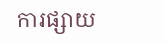ការផ្សាយ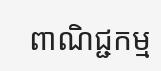ពាណិជ្ជកម្ម